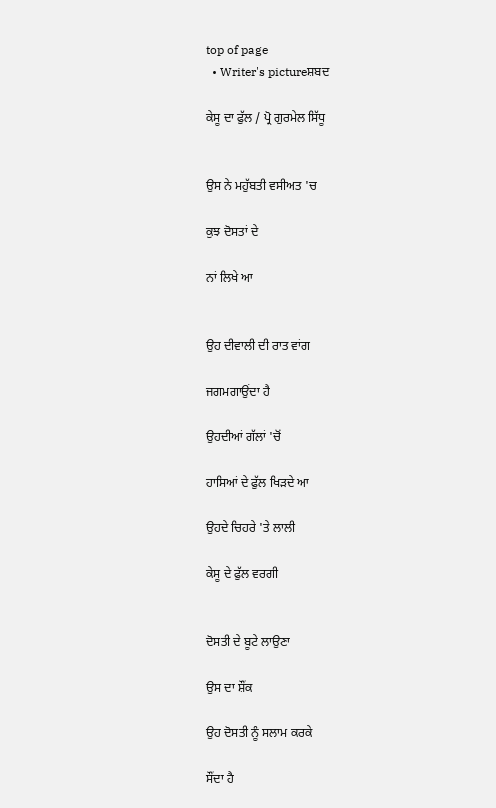top of page
  • Writer's pictureਸ਼ਬਦ

ਕੇਸੂ ਦਾ ਫੁੱਲ / ਪ੍ਰੋ ਗੁਰਮੇਲ ਸਿੱਧੂ


ਉਸ ਨੇ ਮਹੁੱਬਤੀ ਵਸੀਅਤ 'ਚ

ਕੁਝ ਦੋਸਤਾਂ ਦੇ

ਨਾਂ ਲਿਖੇ ਆ


ਉਹ ਦੀਵਾਲੀ ਦੀ ਰਾਤ ਵਾਂਗ

ਜਗਮਗਾਉਂਦਾ ਹੈ

ਉਹਦੀਆਂ ਗੱਲਾਂ 'ਚੋਂ

ਹਾਸਿਆਂ ਦੇ ਫੁੱਲ ਖਿੜਦੇ ਆ

ਉਹਦੇ ਚਿਹਰੇ 'ਤੇ ਲਾਲੀ

ਕੇਸੂ ਦੇ ਫੁੱਲ ਵਰਗੀ


ਦੋਸਤੀ ਦੇ ਬੂਟੇ ਲਾਉਣਾ

ਉਸ ਦਾ ਸ਼ੌਂਕ

ਉਹ ਦੋਸਤੀ ਨੂੰ ਸਲਾਮ ਕਰਕੇ

ਸੌਂਦਾ ਹੈ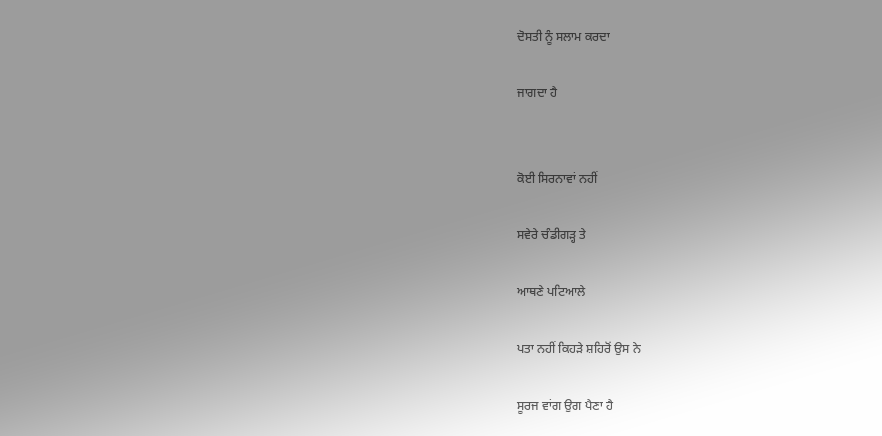ਦੋਸਤੀ ਨੂੰ ਸਲਾਮ ਕਰਦਾ

ਜਾਗਦਾ ਹੈ


ਕੋਈ ਸਿਰਨਾਵਾਂ ਨਹੀਂ

ਸਵੇਰੇ ਚੰਡੀਗੜ੍ਹ ਤੇ

ਆਥਣੇ ਪਟਿਆਲੇ

ਪਤਾ ਨਹੀਂ ਕਿਹੜੇ ਸ਼ਹਿਰੋਂ ਉਸ ਨੇ

ਸੂਰਜ ਵਾਂਗ ਉਗ ਪੈਣਾ ਹੈ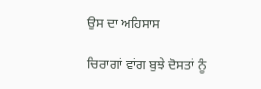ਉਸ ਦਾ ਅਹਿਸਾਸ

ਚਿਰਾਗਾਂ ਵਾਂਗ ਬੁਝੇ ਦੋਸਤਾਂ ਨੂੰ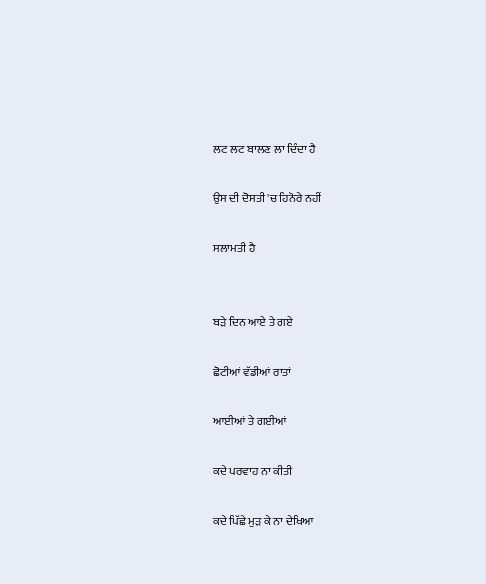ਲਟ ਲਟ ਬਾਲਣ ਲਾ ਦਿੰਦਾ ਹੈ

ਉਸ ਦੀ ਦੋਸਤੀ 'ਚ ਹਿਨੋਰੇ ਨਹੀਂ

ਸਲਾਮਤੀ ਹੈ


ਬੜੇ ਦਿਨ ਆਏ ਤੇ ਗਏ

ਛੋਟੀਆਂ ਵੱਡੀਆਂ ਰਾਤਾਂ

ਆਈਆਂ ਤੇ ਗਈਆਂ

ਕਦੇ ਪਰਵਾਹ ਨਾ ਕੀਤੀ

ਕਦੇ ਪਿੱਛੇ ਮੁੜ ਕੇ ਨਾ ਦੇਖਿਆ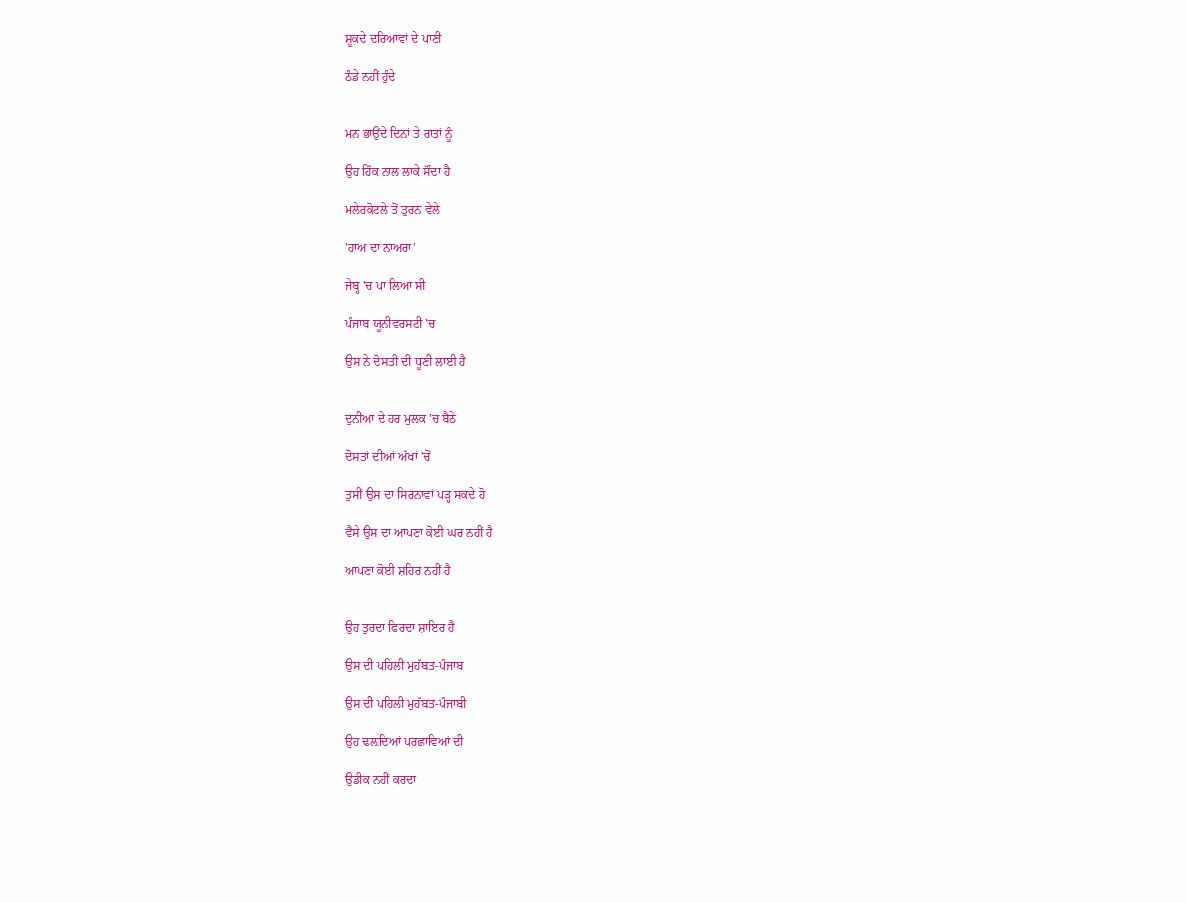ਸ਼ੂਕਦੇ ਦਰਿਆਵਾਂ ਦੇ ਪਾਣੀ

ਠੰਡੇ ਨਹੀਂ ਹੁੰਦੇ


ਮਨ ਭਾਉਂਦੇ ਦਿਨਾਂ ਤੇ ਰਾਤਾਂ ਨੂੰ

ਉਹ ਹਿੱਕ ਨਾਲ ਲਾਕੇ ਸੌਂਦਾ ਹੈ

ਮਲੇਰਕੋਟਲੇ ਤੋਂ ਤੁਰਨ ਵੇਲੇ

'ਹਾਅ ਦਾ ਨਾਅਰਾ'

ਜੇਬ੍ਹ 'ਚ ਪਾ ਲਿਆ ਸੀ

ਪੰਜਾਬ ਯੂਨੀਵਰਸਟੀ 'ਚ

ਉਸ ਨੇ ਦੋਸਤੀ ਦੀ ਧੂਣੀ ਲਾਈ ਹੈ


ਦੁਨੀਆ ਦੇ ਹਰ ਮੁਲਕ 'ਚ ਬੈਠੇ

ਦੋਸਤਾਂ ਦੀਆਂ ਅੱਖਾਂ 'ਚੋਂ

ਤੁਸੀਂ ਉਸ ਦਾ ਸਿਰਨਾਵਾਂ ਪੜ੍ਹ ਸਕਦੇ ਹੋ

ਵੈਸੇ ਉਸ ਦਾ ਆਪਣਾ ਕੋਈ ਘਰ ਨਹੀਂ ਹੈ

ਆਪਣਾ ਕੋਈ ਸ਼ਹਿਰ ਨਹੀਂ ਹੈ


ਉਹ ਤੁਰਦਾ ਫਿਰਦਾ ਸ਼ਾਇਰ ਹੈ

ਉਸ ਦੀ ਪਹਿਲੀ ਮੁਹੱਬਤ-ਪੰਜਾਬ

ਉਸ ਦੀ ਪਹਿਲੀ ਮੁਹੱਬਤ-ਪੰਜਾਬੀ

ਉਹ ਢਲ਼ਦਿਆਂ ਪਰਛਾਵਿਆਂ ਦੀ

ਉਡੀਕ ਨਹੀਂ ਕਰਦਾ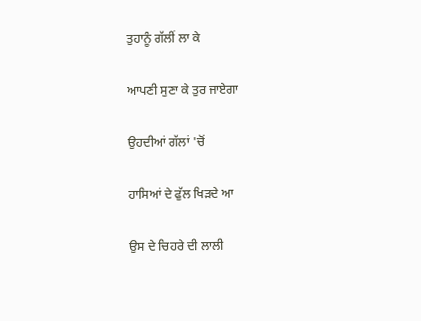ਤੁਹਾਨੂੰ ਗੱਲੀਂ ਲਾ ਕੇ

ਆਪਣੀ ਸੁਣਾ ਕੇ ਤੁਰ ਜਾਏਗਾ

ਉਹਦੀਆਂ ਗੱਲਾਂ 'ਚੋਂ

ਹਾਸਿਆਂ ਦੇ ਫੁੱਲ ਖਿੜਦੇ ਆ

ਉਸ ਦੇ ਚਿਹਰੇ ਦੀ ਲਾਲੀ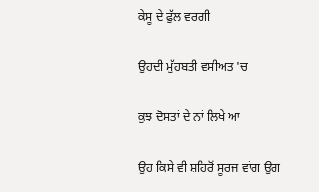ਕੇਸੂ ਦੇ ਫੁੱਲ ਵਰਗੀ

ਉਹਦੀ ਮੁੱਹਬਤੀ ਵਸੀਅਤ 'ਚ

ਕੁਝ ਦੋਸਤਾਂ ਦੇ ਨਾਂ ਲਿਖੇ ਆ

ਉਹ ਕਿਸੇ ਵੀ ਸ਼ਹਿਰੋਂ ਸੂਰਜ ਵਾਂਗ ਉਗ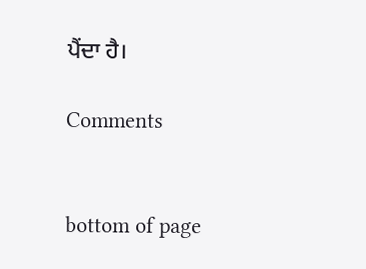ਪੈਂਦਾ ਹੈ।

Comments


bottom of page